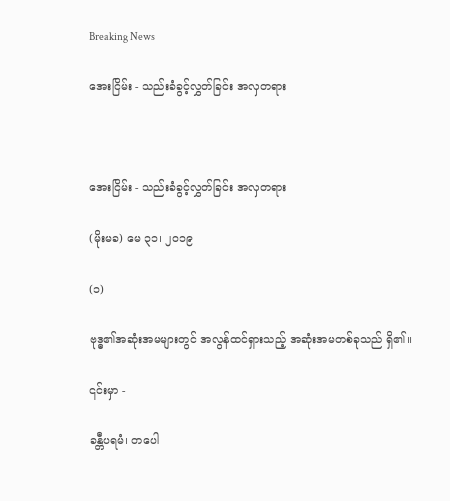Breaking News

အေးငြိမ်း - သည်းခံခွင့်လွှတ်ခြင်း အလှတရား



အေးငြိမ်း - သည်းခံခွင့်လွှတ်ခြင်း အလှတရား

(မိုးမခ) မေ ၃၁၊ ၂၀၁၉

(၁)

ဗုဒ္ဓ၏အဆုံးအမများတွင် အလွန်ထင်ရှားသည့် အဆုံးအမတစ်ခုသည် ရှိ၏။

၎င်းမှာ -

ခန္တီပရမံ၊ တပေါ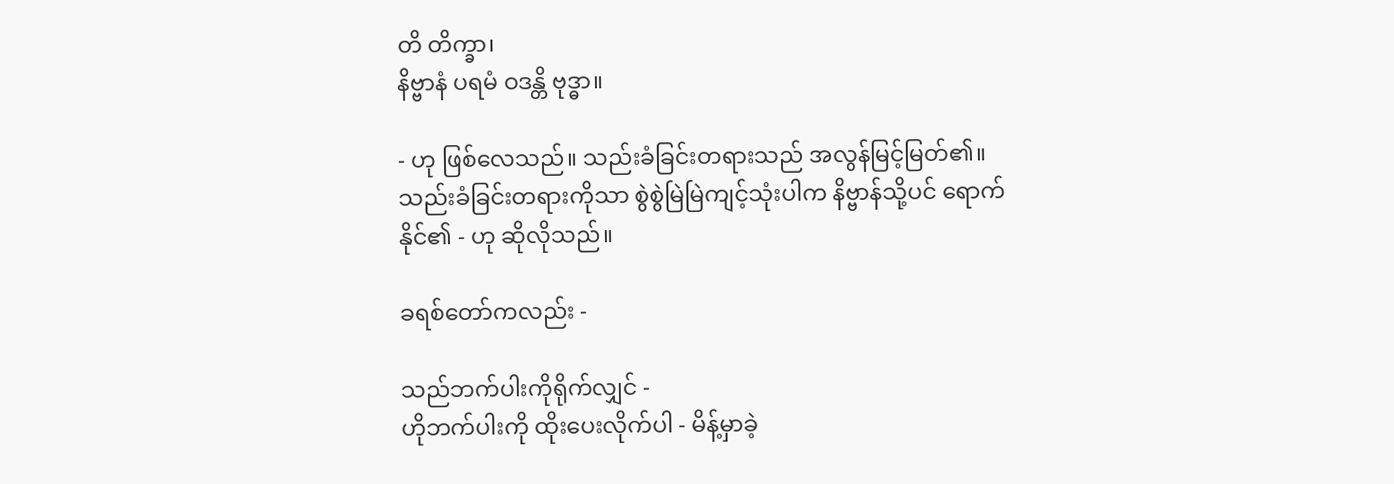တိ တိက္ခာ၊
နိဗ္ဗာနံ ပရမံ ဝဒန္တိ ဗုဒ္ဓာ။

- ဟု ဖြစ်လေသည်။ သည်းခံခြင်းတရားသည် အလွန်မြင့်မြတ်၏။ သည်းခံခြင်းတရားကိုသာ စွဲစွဲမြဲမြဲကျင့်သုံးပါက နိဗ္ဗာန်သို့ပင် ရောက်နိုင်၏ - ဟု ဆိုလိုသည်။

ခရစ်တော်ကလည်း -

သည်ဘက်ပါးကိုရိုက်လျှင် -
ဟိုဘက်ပါးကို ထိုးပေးလိုက်ပါ - မိန့်မှာခဲ့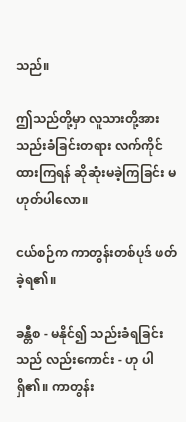သည်။

ဤသည်တို့မှာ လူသားတို့အား သည်းခံခြင်းတရား လက်ကိုင်ထားကြရန် ဆိုဆုံးမခဲ့ကြခြင်း မဟုတ်ပါလော။

ငယ်စဉ်က ကာတွန်းတစ်ပုဒ် ဖတ်ခဲ့ရ၏။

ခန္တီစ - မနိုင်၍ သည်းခံရခြင်းသည် လည်းကောင်း - ဟု ပါရှိ၏။ ကာတွန်း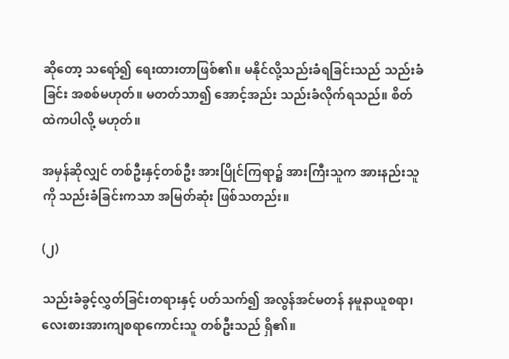ဆိုတော့ သရော်၍ ရေးထားတာဖြစ်၏။ မနိုင်လို့သည်းခံရခြင်းသည် သည်းခံခြင်း အစစ်မဟုတ်။ မတတ်သာ၍ အောင့်အည်း သည်းခံလိုက်ရသည်။ စိတ်ထဲကပါလို့ မဟုတ်။

အမှန်ဆိုလျှင် တစ်ဦးနှင့်တစ်ဦး အားပြိုင်ကြရာ၌ အားကြီးသူက အားနည်းသူကို သည်းခံခြင်းကသာ အမြတ်ဆုံး ဖြစ်သတည်း။

(၂)

သည်းခံခွင့်လွှတ်ခြင်းတရားနှင့် ပတ်သက်၍ အလွန်အင်မတန် နမူနာယူစရာ၊ လေးစားအားကျစရာကောင်းသူ တစ်ဦးသည် ရှိ၏။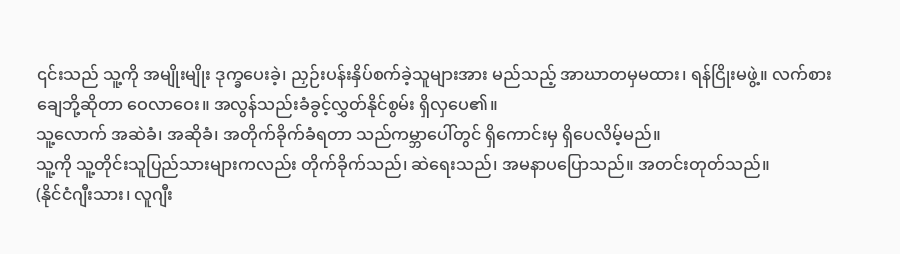၎င်းသည် သူ့ကို အမျိုးမျိုး ဒုက္ခပေးခဲ့၊ ညှဉ်းပန်းနှိပ်စက်ခဲ့သူများအား မည်သည့် အာဃာတမှမထား၊ ရန်ငြိုးမဖွဲ့။ လက်စားချေဘို့ဆိုတာ ဝေလာဝေး။ အလွန်သည်းခံခွင့်လွှတ်နိုင်စွမ်း ရှိလှပေ၏။
သူ့လောက် အဆဲခံ၊ အဆိုခံ၊ အတိုက်ခိုက်ခံရတာ သည်ကမ္ဘာပေါ်တွင် ရှိကောင်းမှ ရှိပေလိမ့်မည်။
သူ့ကို သူ့တိုင်းသူပြည်သားများကလည်း တိုက်ခိုက်သည်၊ ဆဲရေးသည်၊ အမနာပပြောသည်။ အတင်းတုတ်သည်။
(နိုင်ငံဂျီးသား၊ လူဂျီး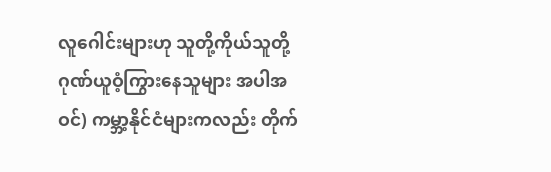လူဂေါင်းများဟု သူတို့ကိုယ်သူတို့ ဂုဏ်ယူဝံ့ကြွားနေသူများ အပါအဝင်) ကမ္ဘာ့နိုင်ငံများကလည်း တိုက်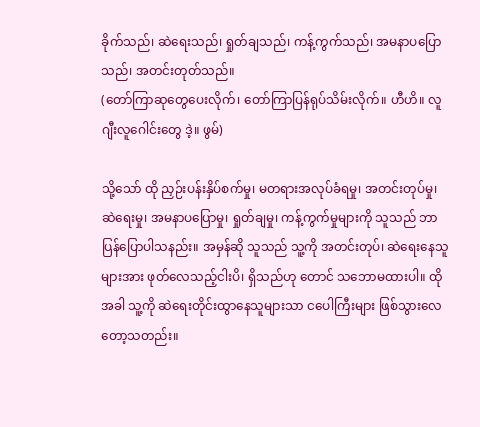ခိုက်သည်၊ ဆဲရေးသည်၊ ရှုတ်ချသည်၊ ကန့်ကွက်သည်၊ အမနာပပြောသည်၊ အတင်းတုတ်သည်။
(တော်ကြာဆုတွေပေးလိုက်၊ တော်ကြာပြန်ရုပ်သိမ်းလိုက်။ ဟီဟိ။ လူဂျီးလူဂေါင်းတွေ ဒဲ့။ ဖွမ်)

သို့သော် ထို ညှဉ်းပန်းနှိပ်စက်မှု၊ မတရားအလုပ်ခံရမှု၊ အတင်းတုပ်မှု၊ ဆဲရေးမှု၊ အမနာပပြောမှု၊ ရှုတ်ချမှု၊ ကန့်ကွက်မှုများကို သူသည် ဘာပြန်ပြောပါသနည်း။ အမှန်ဆို သူသည် သူ့ကို အတင်းတုပ်၊ ဆဲရေးနေသူများအား ဖုတ်လေသည့်ငါးပိ၊ ရှိသည်ဟု တောင် သဘောမထားပါ။ ထိုအခါ သူ့ကို ဆဲရေးတိုင်းထွာနေသူများသာ ငပေါကြီးများ ဖြစ်သွားလေတော့သတည်း။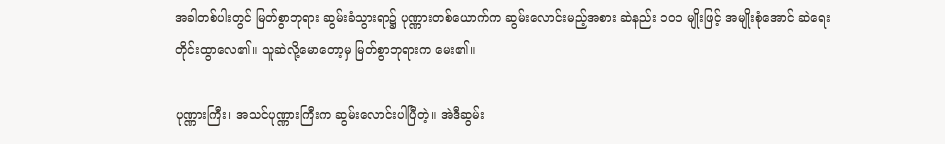အခါတစ်ပါးတွင် မြတ်စွာဘုရား ဆွမ်းခံသွားရာ၌ ပုဏ္ဏားတစ်ယောက်က ဆွမ်းလောင်းမည့်အစား ဆဲနည်း ၁၀၁ မျိုးဖြင့် အမျိုးစုံအောင် ဆဲရေးတိုင်းထွာလေ၏။ သူဆဲလို့မောတော့မှ မြတ်စွာဘုရားက မေး၏။

ပုဏ္ဏားကြီး၊ အသင်ပုဏ္ဏားကြီးက ဆွမ်းလောင်းပါပြီတဲ့။ အဲဒီဆွမ်း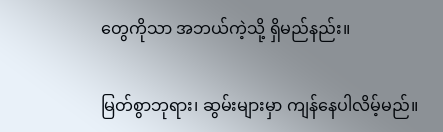တွေကိုသာ အဘယ်ကဲ့သို့ ရှိမည်နည်း။

မြတ်စွာဘုရား၊ ဆွမ်းများမှာ ကျန်နေပါလိမ့်မည်။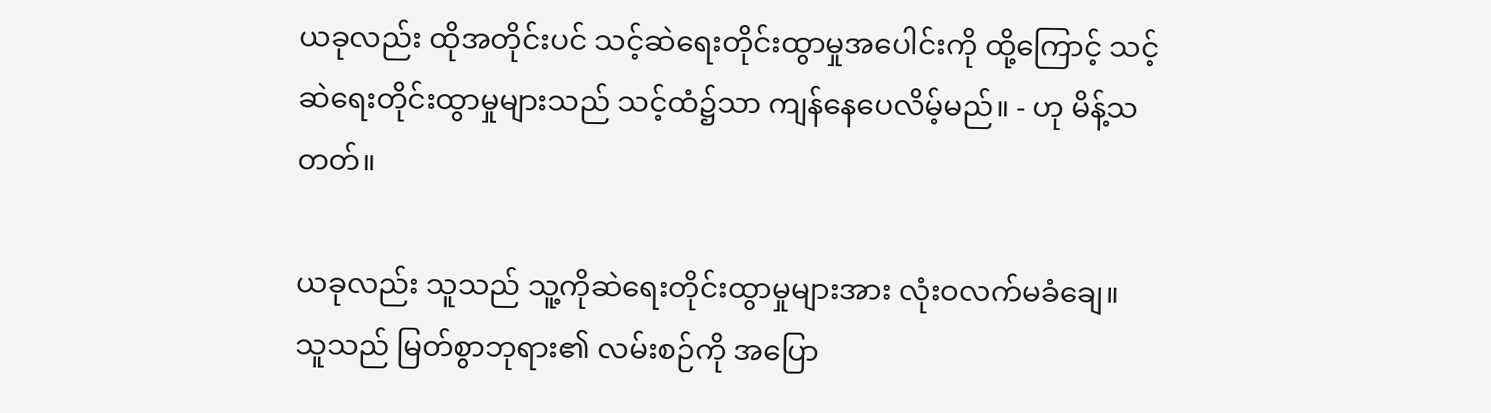ယခုလည်း ထိုအတိုင်းပင် သင့်ဆဲရေးတိုင်းထွာမှုအပေါင်းကို ထို့ကြောင့် သင့်ဆဲရေးတိုင်းထွာမှုများသည် သင့်ထံ၌သာ ကျန်နေပေလိမ့်မည်။ - ဟု မိန့်သတတ်။

ယခုလည်း သူသည် သူ့ကိုဆဲရေးတိုင်းထွာမှုများအား လုံးဝလက်မခံချေ။ သူသည် မြတ်စွာဘုရား၏ လမ်းစဉ်ကို အပြော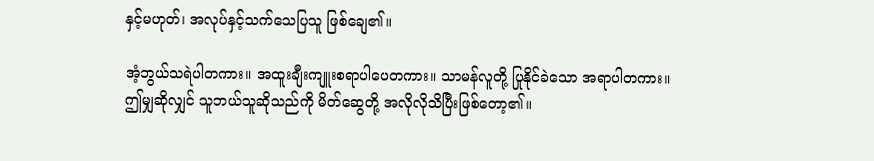နှင့်မဟုတ်၊ အလုပ်နှင့်သက်သေပြသူ ဖြစ်ချေ၏။

အံ့ဘွယ်သရဲပါတကား။ အထူးချီးကျူးစရာပါပေတကား။ သာမန်လူတို့ ပြုနိုင်ခဲသော အရာပါတကား။
ဤမျှဆိုလျှင် သူဘယ်သူဆိုသည်ကို မိတ်ဆွေတို့ အလိုလိုသိပြီးဖြစ်တော့၏။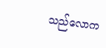သည်လောက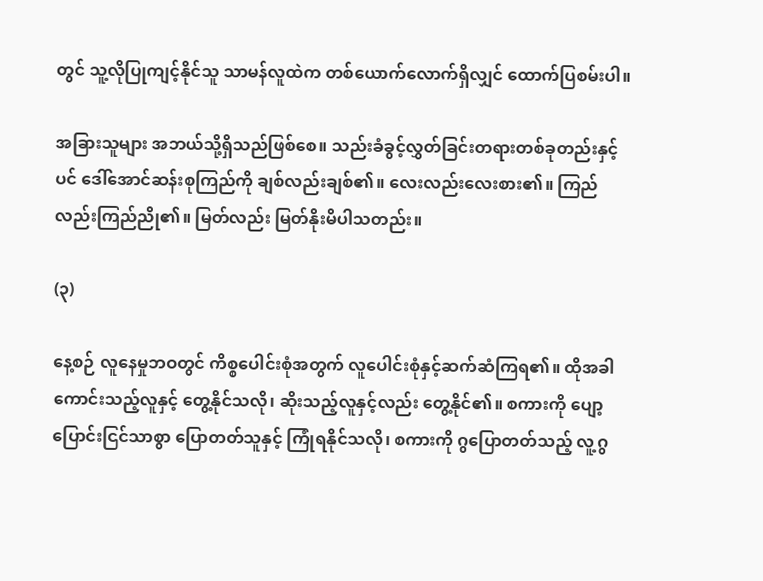တွင် သူ့လိုပြုကျင့်နိုင်သူ သာမန်လူထဲက တစ်ယောက်လောက်ရှိလျှင် ထောက်ပြစမ်းပါ။

အခြားသူများ အဘယ်သို့ရှိသည်ဖြစ်စေ။ သည်းခံခွင့်လွှတ်ခြင်းတရားတစ်ခုတည်းနှင့်ပင် ဒေါ်အောင်ဆန်းစုကြည်ကို ချစ်လည်းချစ်၏။ လေးလည်းလေးစား၏။ ကြည်လည်းကြည်ညို၏။ မြတ်လည်း မြတ်နိုးမိပါသတည်း။

(၃)

နေ့စဉ် လူနေမှုဘဝတွင် ကိစ္စပေါင်းစုံအတွက် လူပေါင်းစုံနှင့်ဆက်ဆံကြရ၏။ ထိုအခါ ကောင်းသည့်လူနှင့် တွေ့နိုင်သလို၊ ဆိုးသည့်လူနှင့်လည်း တွေ့နိုင်၏။ စကားကို ပျော့ပြောင်းငြင်သာစွာ ပြောတတ်သူနှင့် ကြုံရနိုင်သလို၊ စကားကို ဂွပြောတတ်သည့် လူ့ဂွ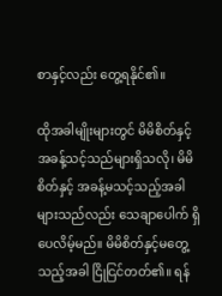စာနှင့်လည်း တွေ့ရနိုင်၏။

ထိုအခါမျိုးများတွင် မိမိစိတ်နှင့် အခန့်သင့်သည်များရှိသလို၊ မိမိစိတ်နှင့် အခန့်မသင့်သည့်အခါများသည်လည်း သေချာပေါက် ရှိပေလိမ့်မည်။ မိမိစိတ်နှင့်မတွေ့သည့်အခါ ငြိုငြင်တတ်၏။ ရန်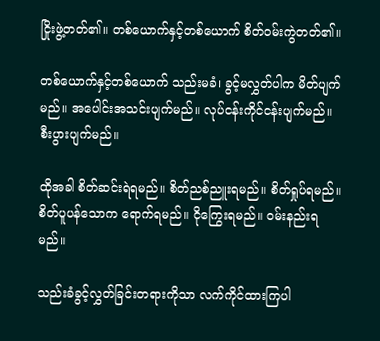ငြိုးဖွဲ့တတ်၏။ တစ်ယောက်နှင့်တစ်ယောက် စိတ်ဝမ်းကွဲတတ်၏။

တစ်ယောက်နှင့်တစ်ယောက် သည်းမခံ၊ ခွင့်မလွှတ်ပါက မိတ်ပျက်မည်။ အပေါင်းအသင်းပျက်မည်။ လုပ်ငန်းကိုင်ငန်းပျက်မည်။ စီးပွားပျက်မည်။

ထိုအခါ စိတ်ဆင်းရဲရမည်။ စိတ်ညစ်ညူးရမည်။ စိတ်ရှုပ်ရမည်။ စိတ်ပူပန်သောက ရောက်ရမည်။ ငိုကြွေးရမည်။ ဝမ်းနည်းရမည်။

သည်းခံခွင့်လွှတ်ခြင်းတရားကိုသာ လက်ကိုင်ထားကြပါ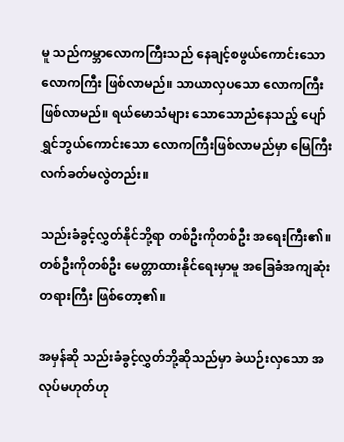မူ သည်ကမ္ဘာလောကကြီးသည် နေချင့်စဖွယ်ကောင်းသော လောကကြီး ဖြစ်လာမည်။ သာယာလှပသော လောကကြီးဖြစ်လာမည်။ ရယ်မောသံများ သောသောညံနေသည့် ပျော်ရွှင်ဘွယ်ကောင်းသော လောကကြီးဖြစ်လာမည်မှာ မြေကြီးလက်ခတ်မလွဲတည်း။

သည်းခံခွင့်လွှတ်နိုင်ဘို့ရာ တစ်ဦးကိုတစ်ဦး အရေးကြီး၏။ တစ်ဦးကိုတစ်ဦး မေတ္တာထားနိုင်ရေးမှာမူ အခြေခံအကျဆုံး တရားကြီး ဖြစ်တော့၏။

အမှန်ဆို သည်းခံခွင့်လွှတ်ဘို့ဆိုသည်မှာ ခဲယဉ်းလှသော အလုပ်မဟုတ်ဟု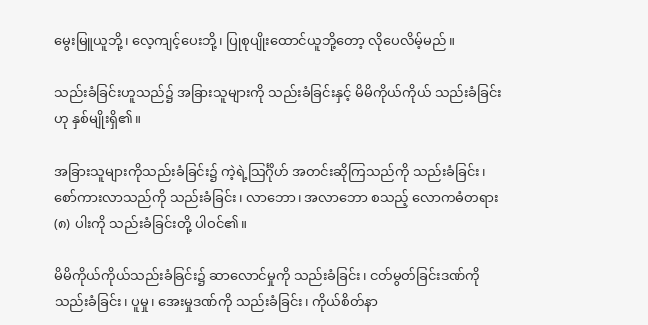မွေးမြူယူဘို့၊ လေ့ကျင့်ပေးဘို့၊ ပြုစုပျိုးထောင်ယူဘို့တော့ လိုပေလိမ့်မည်။

သည်းခံခြင်းဟူသည်၌ အခြားသူများကို သည်းခံခြင်းနှင့် မိမိကိုယ်ကိုယ် သည်းခံခြင်းဟု နှစ်မျိုးရှိ၏။

အခြားသူများကိုသည်းခံခြင်း၌ ကဲ့ရဲ့သြင်္ဂိုဟ် အတင်းဆိုကြသည်ကို သည်းခံခြင်း၊ စော်ကားလာသည်ကို သည်းခံခြင်း၊ လာဘော၊ အလာဘော စသည့် လောကဓံတရား (၈) ပါးကို သည်းခံခြင်းတို့ ပါဝင်၏။

မိမိကိုယ်ကိုယ်သည်းခံခြင်း၌ ဆာလောင်မှုကို သည်းခံခြင်း၊ ငတ်မွတ်ခြင်းဒဏ်ကို သည်းခံခြင်း၊ ပူမှု၊ အေးမှုဒဏ်ကို သည်းခံခြင်း၊ ကိုယ်စိတ်နာ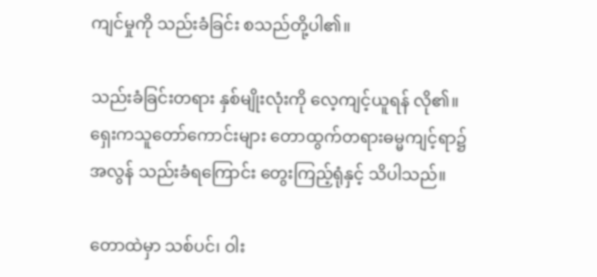ကျင်မှုကို သည်းခံခြင်း စသည်တို့ပါ၏။

သည်းခံခြင်းတရား နှစ်မျိုးလုံးကို လေ့ကျင့်ယူရန် လို၏။ ရှေးကသူတော်ကောင်းများ တောထွက်တရားဓမ္မကျင့်ရာ၌ အလွန် သည်းခံရကြောင်း တွေးကြည့်ရုံနှင့် သိပါသည်။

တောထဲမှာ သစ်ပင်၊ ဝါး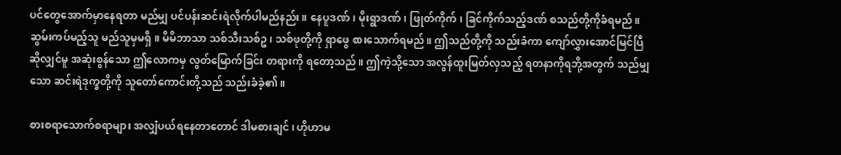ပင်တွေအောက်မှာနေရတာ မည်မျှ ပင်ပန်းဆင်းရဲလိုက်ပါမည်နည်း။ နေပူဒဏ်၊ မိုးရွာဒဏ်၊ ဖြုတ်ကိုက်၊ ခြင်ကိုက်သည့်ဒဏ် စသည်တို့ကိုခံရမည်။ ဆွမ်းကပ်မည့်သူ မည်သူမှမရှိ။ မိမိဘာသာ သစ်သီးသစ်ဥ၊ သစ်ဖုတို့ကို ရှာဖွေ စားသောက်ရမည်။ ဤသည်တို့ကို သည်းခံကာ ကျော်လွှားအောင်မြင်ပြီဆိုလျှင်မူ အဆုံးစွန်သော ဤလောကမှ လွတ်မြောက်ခြင်း တရားကို ရတော့သည်။ ဤကဲ့သို့သော အလွန်ထူးမြတ်လှသည့် ရတနာကိုရဘို့အတွက် သည်မျှသော ဆင်းရဲဒုက္ခတို့ကို သူတော်ကောင်းတို့သည် သည်းခံခဲ့၏။

စားစရာသောက်စရာများ အလျှံပယ်ရနေတာတောင် ဒါမစားချင်၊ ဟိုဟာမ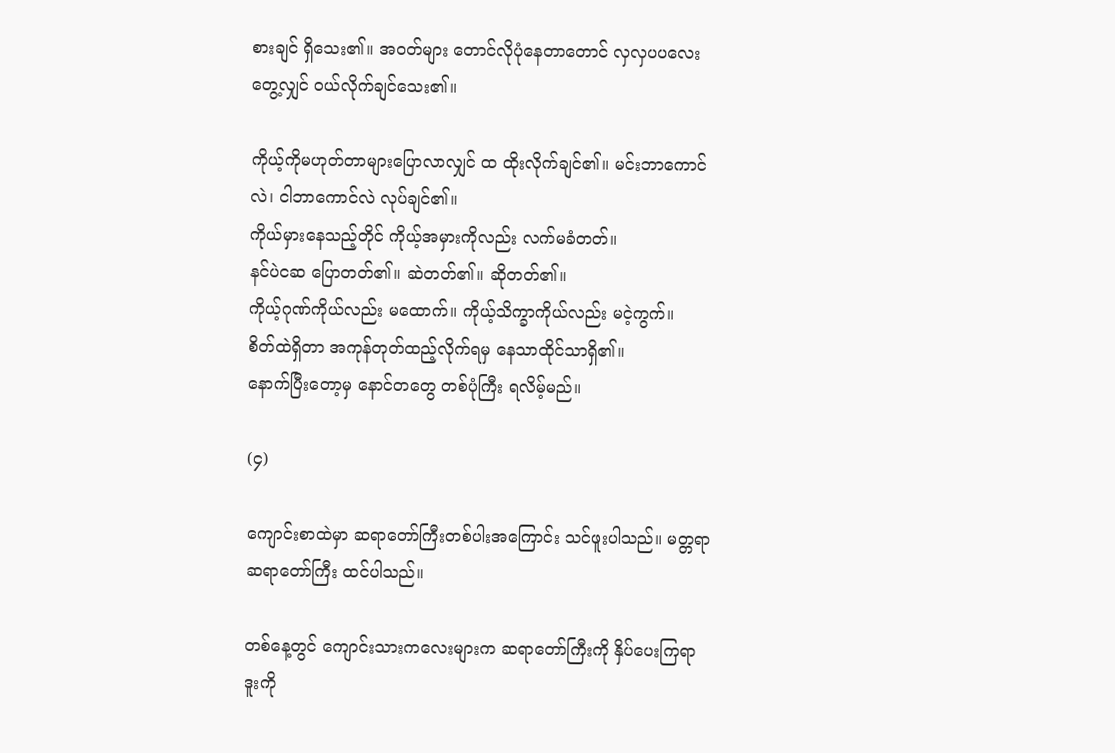စားချင် ရှိသေး၏။ အဝတ်များ တောင်လိုပုံနေတာတောင် လှလှပပလေးတွေ့လျှင် ဝယ်လိုက်ချင်သေး၏။

ကိုယ့်ကိုမဟုတ်တာများပြောလာလျှင် ထ ထိုးလိုက်ချင်၏။ မင်းဘာကောင်လဲ၊ ငါဘာကောင်လဲ လုပ်ချင်၏။
ကိုယ်မှားနေသည့်တိုင် ကိုယ့်အမှားကိုလည်း လက်မခံတတ်။
နင်ပဲငဆ ပြောတတ်၏။ ဆဲတတ်၏။ ဆိုတတ်၏။
ကိုယ့်ဂုဏ်ကိုယ်လည်း မထောက်။ ကိုယ့်သိက္ခာကိုယ်လည်း မငဲ့ကွက်။
စိတ်ထဲရှိတာ အကုန်တုတ်ထည့်လိုက်ရမှ နေသာထိုင်သာရှိ၏။
နောက်ပြီးတော့မှ နောင်တတွေ တစ်ပုံကြီး ရလိမ့်မည်။

(၄)

ကျောင်းစာထဲမှာ ဆရာတော်ကြီးတစ်ပါးအကြောင်း သင်ဖူးပါသည်။ မတ္တရာဆရာတော်ကြီး ထင်ပါသည်။

တစ်နေ့တွင် ကျောင်းသားကလေးများက ဆရာတော်ကြီးကို နှိပ်ပေးကြရာ ဒူးကို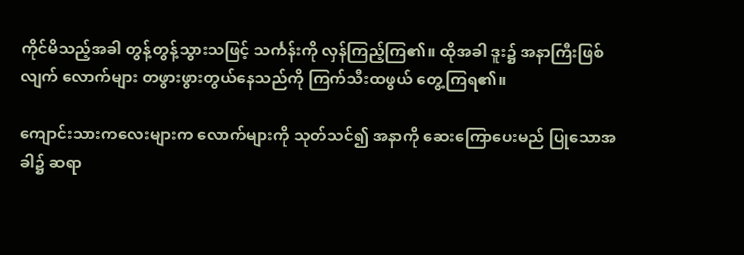ကိုင်မိသည့်အခါ တွန့်တွန့်သွားသဖြင့် သင်္ကန်းကို လှန်ကြည့်ကြ၏။ ထိုအခါ ဒူး၌ အနာကြီးဖြစ်လျက် လောက်များ တဖွားဖွားတွယ်နေသည်ကို ကြက်သီးထဖွယ် တွေ့ကြရ၏။

ကျောင်းသားကလေးများက လောက်များကို သုတ်သင်၍ အနာကို ဆေးကြောပေးမည် ပြုသောအခါ၌ ဆရာ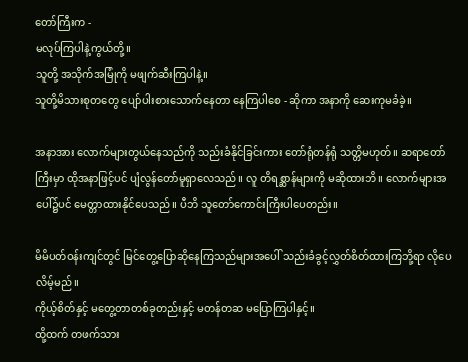တော်ကြီးက -
မလုပ်ကြပါနဲ့ကွယ်တို့။
သူတို့ အသိုက်အမြုံကို မဖျက်ဆီးကြပါနဲ့။
သူတို့မိသားစုတတွေ ပျော်ပါးစားသောက်နေတာ နေကြပါစေ - ဆိုကာ အနာကို ဆေးကုမခံခဲ့။

အနာအား လောက်များတွယ်နေသည်ကို သည်းခံနိုင်ခြင်းကား တော်ရုံတန်ရုံ သတ္တိမဟုတ်။ ဆရာတော်ကြီးမှာ ထိုအနာဖြင့်ပင် ပျံလွန်တော်မူရှာလေသည်။ လူ တိရစ္ဆာန်များကို မဆိုထားဘိ။ လောက်များအပေါ်၌ပင် မေတ္တာထားနိုင်ပေသည်။ ပီဘိ သူတော်ကောင်းကြီးပါပေတည်း။

မိမိပတ်ဝန်းကျင်တွင် မြင်တွေ့ပြောဆိုနေကြသည်များအပေါ် သည်းခံခွင့်လွှတ်စိတ်ထားကြဘို့ရာ လိုပေလိမ့်မည်။
ကိုယ့်စိတ်နှင့် မတွေ့တာတစ်ခုတည်းနှင့် မတန်တဆ မပြောကြပါနှင့်။
ထို့ထက် တဖက်သား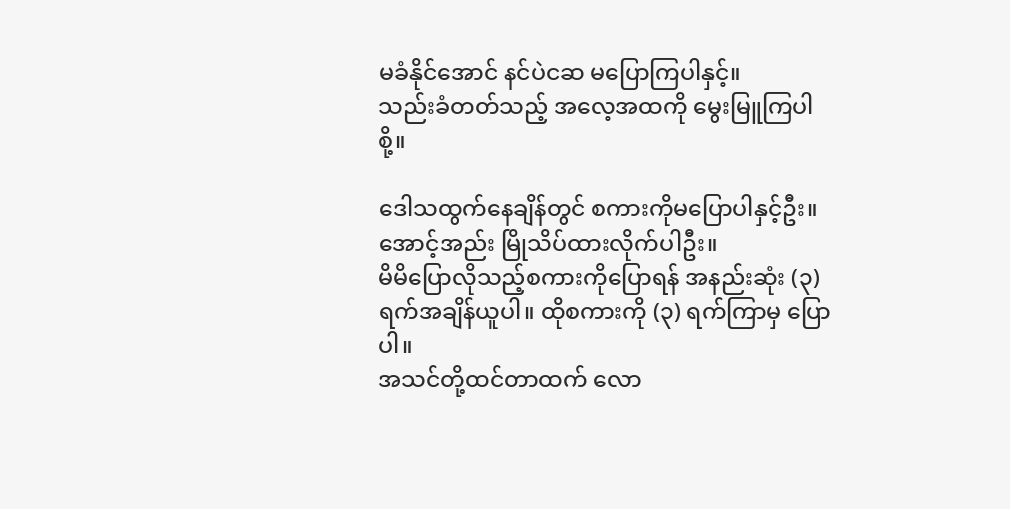မခံနိုင်အောင် နင်ပဲငဆ မပြောကြပါနှင့်။
သည်းခံတတ်သည့် အလေ့အထကို မွေးမြူကြပါစို့။

ဒေါသထွက်နေချိန်တွင် စကားကိုမပြောပါနှင့်ဦး။ အောင့်အည်း မြိုသိပ်ထားလိုက်ပါဦး။
မိမိပြောလိုသည့်စကားကိုပြောရန် အနည်းဆုံး (၃) ရက်အချိန်ယူပါ။ ထိုစကားကို (၃) ရက်ကြာမှ ပြောပါ။
အသင်တို့ထင်တာထက် လော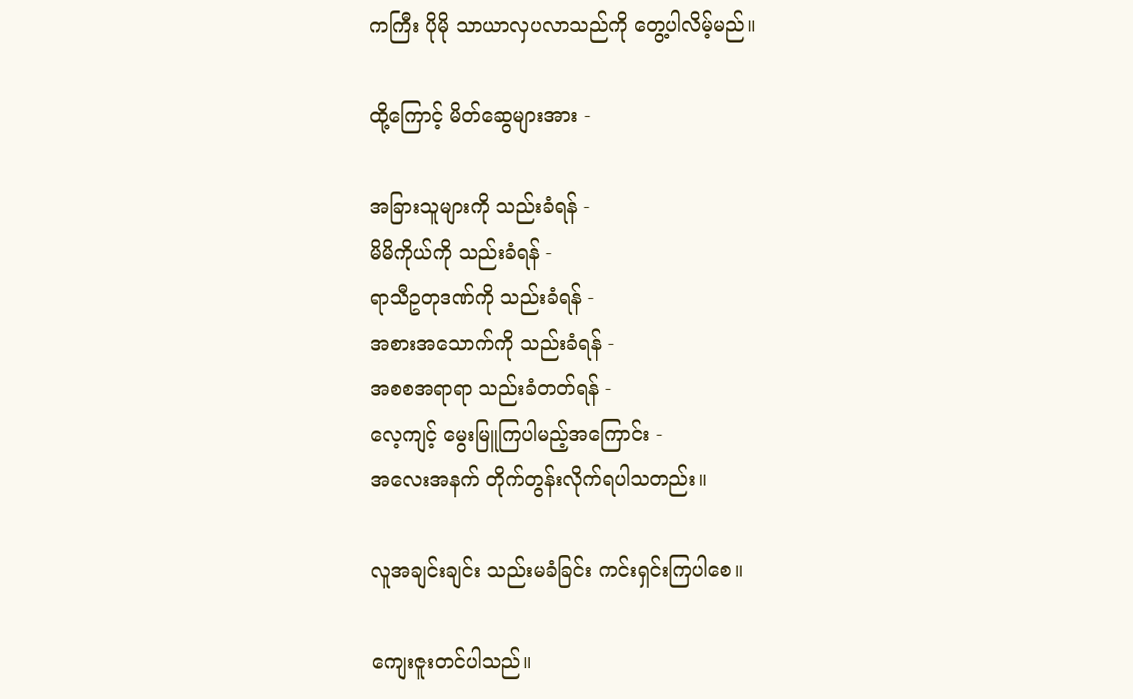ကကြီး ပိုမို သာယာလှပလာသည်ကို တွေ့ပါလိမ့်မည်။

ထို့ကြောင့် မိတ်ဆွေများအား -

အခြားသူများကို သည်းခံရန် -
မိမိကိုယ်ကို သည်းခံရန် -
ရာသီဥတုဒဏ်ကို သည်းခံရန် -
အစားအသောက်ကို သည်းခံရန် -
အစစအရာရာ သည်းခံတတ်ရန် -
လေ့ကျင့် မွေးမြူကြပါမည့်အကြောင်း -
အလေးအနက် တိုက်တွန်းလိုက်ရပါသတည်း။

လူအချင်းချင်း သည်းမခံခြင်း ကင်းရှင်းကြပါစေ။

ကျေးဇူးတင်ပါသည်။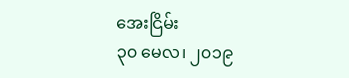အေးငြိမ်း
၃၀ မေလ၊ ၂၀၁၉